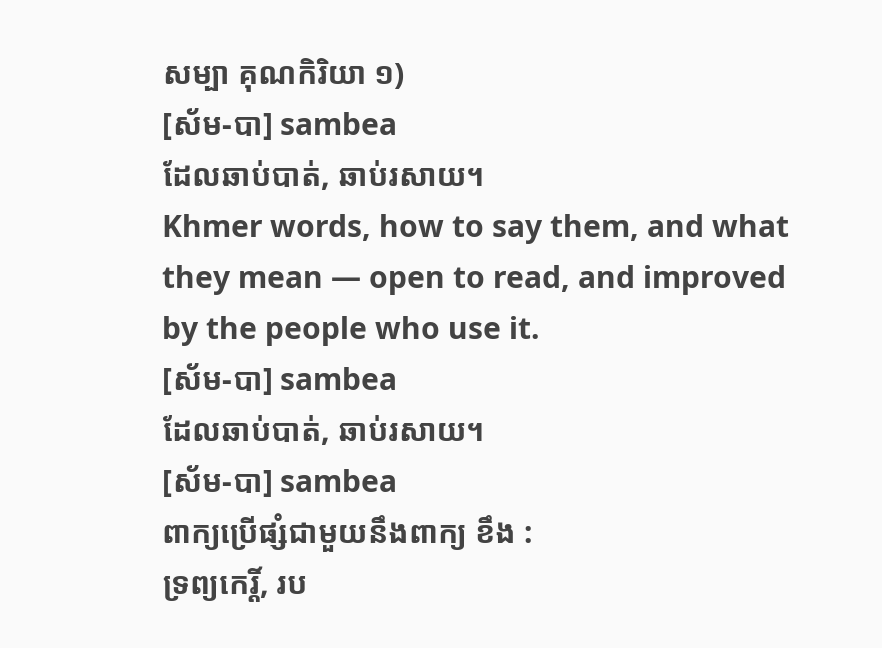សម្បា គុណកិរិយា ១)
[ស័ម-បា] sambea
ដែលឆាប់បាត់, ឆាប់រសាយ។
Khmer words, how to say them, and what they mean — open to read, and improved by the people who use it.
[ស័ម-បា] sambea
ដែលឆាប់បាត់, ឆាប់រសាយ។
[ស័ម-បា] sambea
ពាក្យប្រើផ្សំជាមួយនឹងពាក្យ ខឹង :
ទ្រព្យកេរ្តិ៍, រប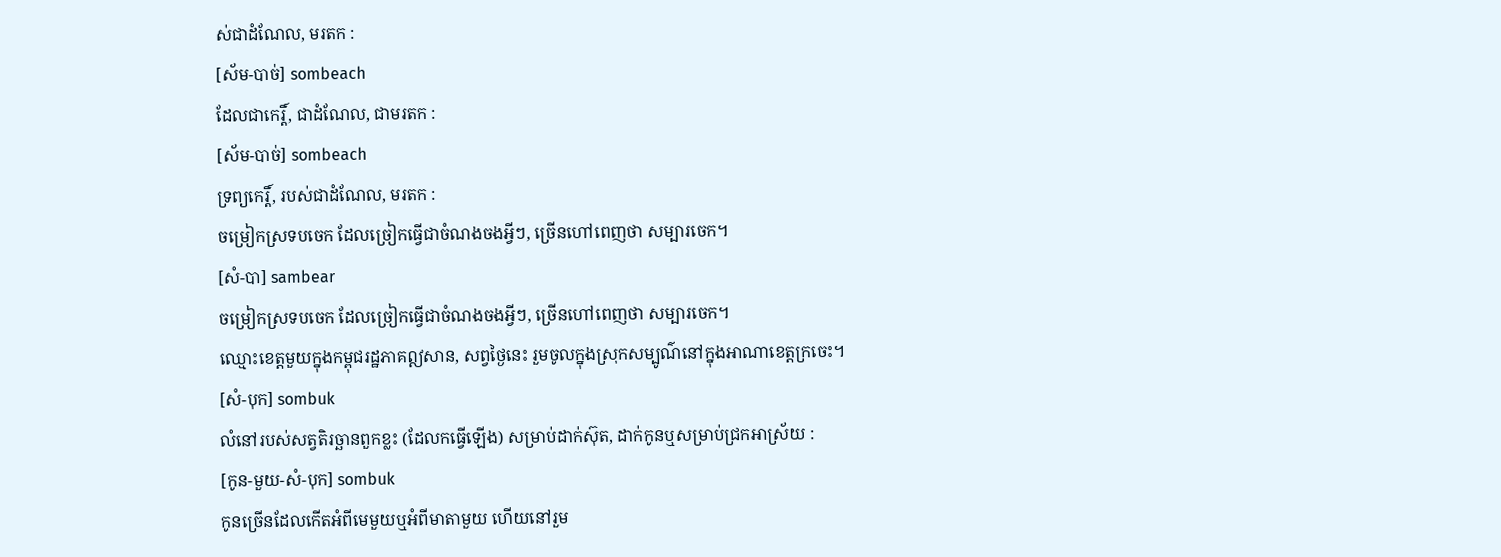ស់ជាដំណែល, មរតក :
[ស័ម-បាច់] sombeach
ដែលជាកេរ្តិ៍, ជាដំណែល, ជាមរតក :
[ស័ម-បាច់] sombeach
ទ្រព្យកេរ្តិ៍, របស់ជាដំណែល, មរតក :
ចម្រៀកស្រទបចេក ដែលច្រៀកធ្វើជាចំណងចងអ្វីៗ, ច្រើនហៅពេញថា សម្បារចេក។
[សំ-បា] sambear
ចម្រៀកស្រទបចេក ដែលច្រៀកធ្វើជាចំណងចងអ្វីៗ, ច្រើនហៅពេញថា សម្បារចេក។
ឈ្មោះខេត្តមួយក្នុងកម្ពុជរដ្ឋភាគឦសាន, សព្វថ្ងៃនេះ រួមចូលក្នុងស្រុកសម្បូណ៌នៅក្នុងអាណាខេត្តក្រចេះ។
[សំ-បុក] sombuk
លំនៅរបស់សត្វតិរច្ឆានពួកខ្លះ (ដែលកធ្វើឡើង) សម្រាប់ដាក់ស៊ុត, ដាក់កូនឬសម្រាប់ជ្រកអាស្រ័យ :
[កូន-មួយ-សំ-បុក] sombuk
កូនច្រើនដែលកើតអំពីមេមួយឬអំពីមាតាមួយ ហើយនៅរួម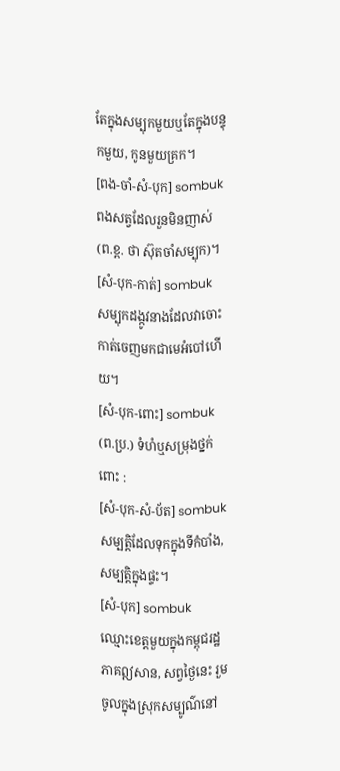តែក្នុងសម្បុកមួយឬតែក្នុងបន្ទុកមួយ, កូនមួយគ្រក។
[ពង-ចាំ-សំ-បុក] sombuk
ពងសត្វដែលរួនមិនញាស់ (ព.ខ្ព. ថា ស៊ុតចាំសម្បុក)។
[សំ-បុក-កាត់] sombuk
សម្បុកដង្កូវនាងដែលវាចោះកាត់ចេញមកជាមេអំបៅហើយ។
[សំ-បុក-ពោះ] sombuk
(ព.ប្រ.) ទំហំឬសម្រុងថ្នក់ពោះ :
[សំ-បុក-សំ-ប័ត] sombuk
សម្បត្តិដែលទុកក្នុងទីកំបាំង, សម្បត្តិក្នុងផ្ទះ។
[សំ-បុក] sombuk
ឈ្មោះខេត្តមួយក្នុងកម្ពុជរដ្ឋភាគឦសាន, សព្វថ្ងៃនេះ រួមចូលក្នុងស្រុកសម្បូណ៌នៅ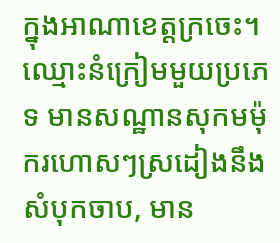ក្នុងអាណាខេត្តក្រចេះ។
ឈ្មោះនំក្រៀមមួយប្រភេទ មានសណ្ឋានសុកមម៉ុករហោសៗស្រដៀងនឹងសំបុកចាប, មាន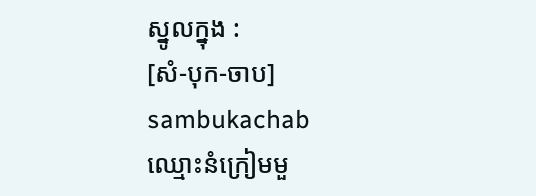ស្នូលក្នុង :
[សំ-បុក-ចាប] sambukachab
ឈ្មោះនំក្រៀមមួ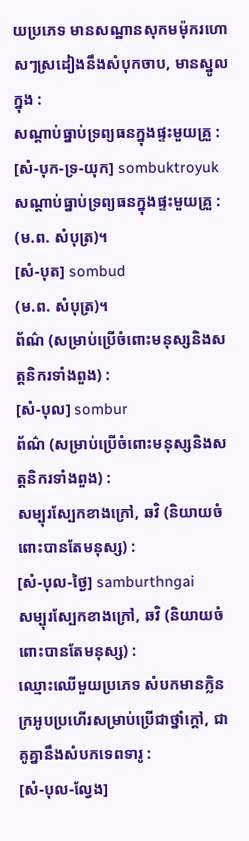យប្រភេទ មានសណ្ឋានសុកមម៉ុករហោសៗស្រដៀងនឹងសំបុកចាប, មានស្នូលក្នុង :
សណ្ដាប់ធ្នាប់ទ្រព្យធនក្នុងផ្ទះមួយគ្រួ :
[សំ-បុក-ទ្រ-យុក] sombuktroyuk
សណ្ដាប់ធ្នាប់ទ្រព្យធនក្នុងផ្ទះមួយគ្រួ :
(ម.ព. សំបុត្រ)។
[សំ-បុត] sombud
(ម.ព. សំបុត្រ)។
ព័ណ៌ (សម្រាប់ប្រើចំពោះមនុស្សនិងសត្តនិករទាំងពួង) :
[សំ-បុល] sombur
ព័ណ៌ (សម្រាប់ប្រើចំពោះមនុស្សនិងសត្តនិករទាំងពួង) :
សម្បុរស្បែកខាងក្រៅ, ឆវិ (និយាយចំពោះបានតែមនុស្ស) :
[សំ-បុល-ថ្ងៃ] samburthngai
សម្បុរស្បែកខាងក្រៅ, ឆវិ (និយាយចំពោះបានតែមនុស្ស) :
ឈ្មោះឈើមួយប្រភេទ សំបកមានក្លិនក្រអូបប្រហើរសម្រាប់ប្រើជាថ្នាំក្ដៅ, ជាគូគ្នានឹងសំបកទេពទារូ :
[សំ-បុល-ល្វែង]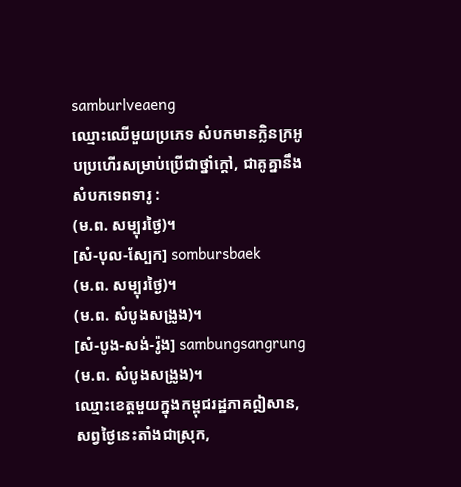samburlveaeng
ឈ្មោះឈើមួយប្រភេទ សំបកមានក្លិនក្រអូបប្រហើរសម្រាប់ប្រើជាថ្នាំក្ដៅ, ជាគូគ្នានឹងសំបកទេពទារូ :
(ម.ព. សម្បុរថ្ងៃ)។
[សំ-បុល-ស្បែក] sombursbaek
(ម.ព. សម្បុរថ្ងៃ)។
(ម.ព. សំបូងសង្រូង)។
[សំ-បូង-សង់-រ៉ូង] sambungsangrung
(ម.ព. សំបូងសង្រូង)។
ឈ្មោះខេត្តមួយក្នុងកម្ពុជរដ្ឋភាគឦសាន, សព្វថ្ងៃនេះតាំងជាស្រុក,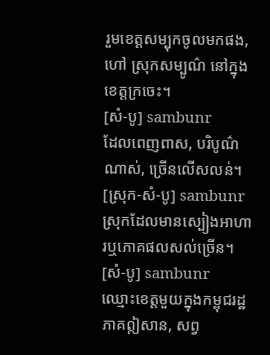រួមខេត្តសម្បុកចូលមកផង, ហៅ ស្រុកសម្បូណ៌ នៅក្នុងខេត្តក្រចេះ។
[សំ-បូ] sambunr
ដែលពេញពាស, បរិបូណ៌ណាស់, ច្រើនលើសលន់។
[ស្រុក-សំ-បូ] sambunr
ស្រុកដែលមានស្បៀងអាហារឬភោគផលសល់ច្រើន។
[សំ-បូ] sambunr
ឈ្មោះខេត្តមួយក្នុងកម្ពុជរដ្ឋភាគឦសាន, សព្វ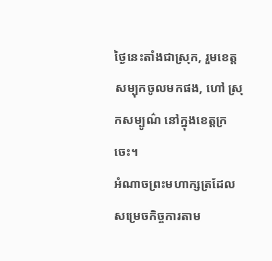ថ្ងៃនេះតាំងជាស្រុក, រួមខេត្តសម្បុកចូលមកផង, ហៅ ស្រុកសម្បូណ៌ នៅក្នុងខេត្តក្រចេះ។
អំណាចព្រះមហាក្សត្រដែលសម្រេចកិច្ចការតាម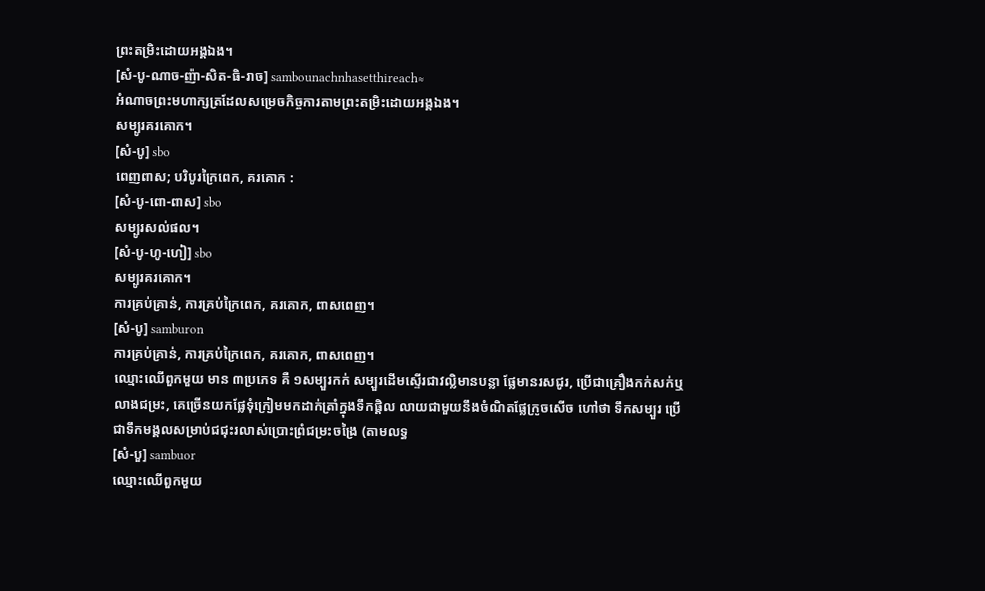ព្រះតម្រិះដោយអង្គឯង។
[សំ-បូ-ណាច-ញ៉ា-សិត-ធិ-រាច] sambounachnhasetthireach≈
អំណាចព្រះមហាក្សត្រដែលសម្រេចកិច្ចការតាមព្រះតម្រិះដោយអង្គឯង។
សម្បូរគរគោក។
[សំ-បូ] sbo
ពេញពាស; បរិបូរក្រៃពេក, គរគោក :
[សំ-បូ-ពោ-ពាស] sbo
សម្បូរសល់ផល។
[សំ-បូ-ហូ-ហៀ] sbo
សម្បូរគរគោក។
ការគ្រប់គ្រាន់, ការគ្រប់ក្រៃពេក, គរគោក, ពាសពេញ។
[សំ-បូ] samburon
ការគ្រប់គ្រាន់, ការគ្រប់ក្រៃពេក, គរគោក, ពាសពេញ។
ឈ្មោះឈើពួកមួយ មាន ៣ប្រភេទ គឺ ១សម្បួរកក់ សម្បួរដើមស្ទើរជាវល្លិមានបន្លា ផ្លែមានរសជូរ, ប្រើជាគ្រឿងកក់សក់ឬលាងជម្រះ, គេច្រើនយកផ្លែទុំក្រៀមមកដាក់ត្រាំក្នុងទឹកផ្តិល លាយជាមួយនឹងចំណិតផ្លែក្រូចសើច ហៅថា ទឹកសម្បួរ ប្រើជាទឹកមង្គលសម្រាប់ជជុះរលាស់ប្រោះព្រំជម្រះចង្រៃ (តាមលទ្ធ
[សំ-បួ] sambuor
ឈ្មោះឈើពួកមួយ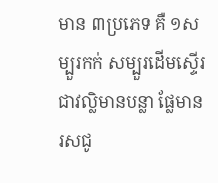មាន ៣ប្រភេទ គឺ ១សម្បួរកក់ សម្បួរដើមស្ទើរជាវល្លិមានបន្លា ផ្លែមានរសជូ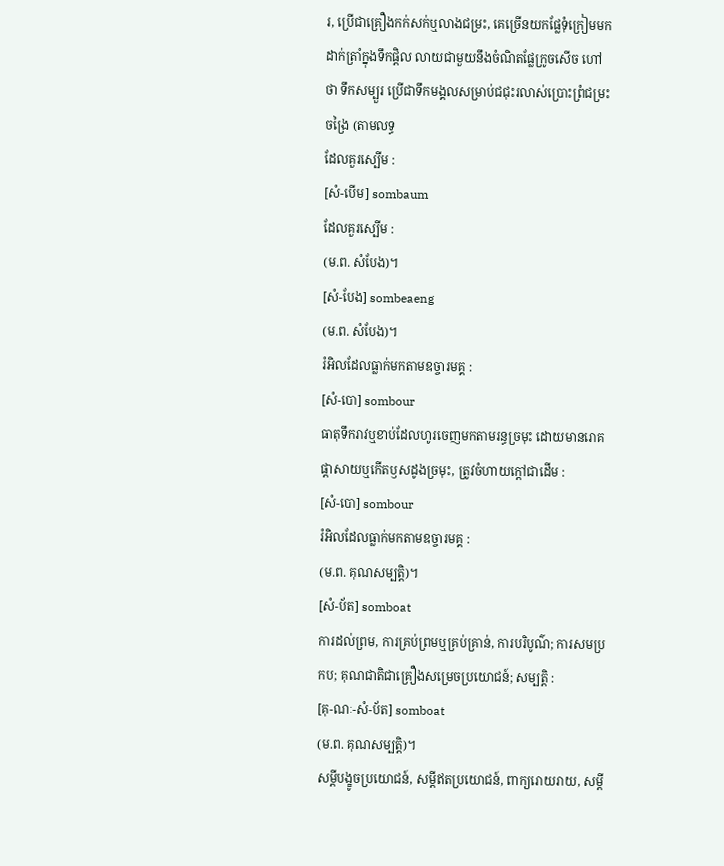រ, ប្រើជាគ្រឿងកក់សក់ឬលាងជម្រះ, គេច្រើនយកផ្លែទុំក្រៀមមកដាក់ត្រាំក្នុងទឹកផ្តិល លាយជាមួយនឹងចំណិតផ្លែក្រូចសើច ហៅថា ទឹកសម្បួរ ប្រើជាទឹកមង្គលសម្រាប់ជជុះរលាស់ប្រោះព្រំជម្រះចង្រៃ (តាមលទ្ធ
ដែលគួរស្បើម :
[សំ-បើម] sombaum
ដែលគួរស្បើម :
(ម.ព. សំបែង)។
[សំ-បែង] sombeaeng
(ម.ព. សំបែង)។
រំអិលដែលធ្លាក់មកតាមឧច្ចារមគ្គ :
[សំ-បោ] sombour
ធាតុទឹករាវឬខាប់ដែលហូរចេញមកតាមរន្ធច្រមុះ ដោយមានរោគផ្ដាសាយឬកើតឫសដូងច្រមុះ, ត្រូវចំហាយក្ដៅជាដើម :
[សំ-បោ] sombour
រំអិលដែលធ្លាក់មកតាមឧច្ចារមគ្គ :
(ម.ព. គុណសម្បត្តិ)។
[សំ-ប័ត] somboat
ការដល់ព្រម, ការគ្រប់ព្រមឬគ្រប់គ្រាន់, ការបរិបូណ៌; ការសមប្រកប; គុណជាតិជាគ្រឿងសម្រេចប្រយោជន៍; សម្បត្តិ :
[គុ-ណៈ-សំ-ប័ត] somboat
(ម.ព. គុណសម្បត្តិ)។
សម្ដីបង្ខូចប្រយោជន៍, សម្ដីឥតប្រយោជន៍, ពាក្យរោយរាយ, សម្ដី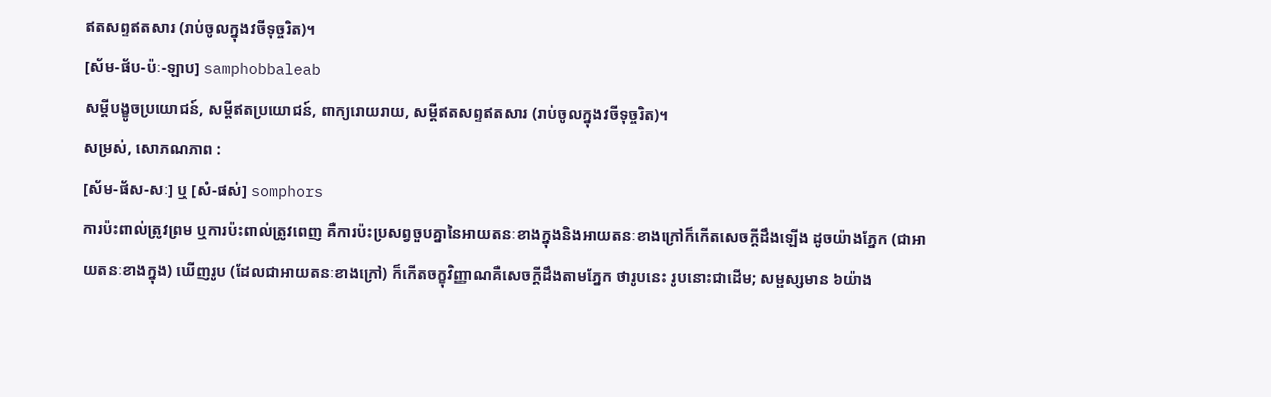ឥតសព្ទឥតសារ (រាប់ចូលក្នុងវចីទុច្ចរិត)។
[ស័ម-ផ័ប-ប៉ៈ-ឡាប] samphobbaleab
សម្ដីបង្ខូចប្រយោជន៍, សម្ដីឥតប្រយោជន៍, ពាក្យរោយរាយ, សម្ដីឥតសព្ទឥតសារ (រាប់ចូលក្នុងវចីទុច្ចរិត)។
សម្រស់, សោភណភាព :
[ស័ម-ផ័ស-សៈ] ឬ [សំ-ផស់] somphors
ការប៉ះពាល់ត្រូវព្រម ឬការប៉ះពាល់ត្រូវពេញ គឺការប៉ះប្រសព្វចួបគ្នានៃអាយតនៈខាងក្នុងនិងអាយតនៈខាងក្រៅក៏កើតសេចក្ដីដឹងឡើង ដូចយ៉ាងភ្នែក (ជាអាយតនៈខាងក្នុង) ឃើញរូប (ដែលជាអាយតនៈខាងក្រៅ) ក៏កើតចក្ខុវិញ្ញាណគឺសេចក្ដីដឹងតាមភ្នែក ថារូបនេះ រូបនោះជាដើម; សម្ផស្សមាន ៦យ៉ាង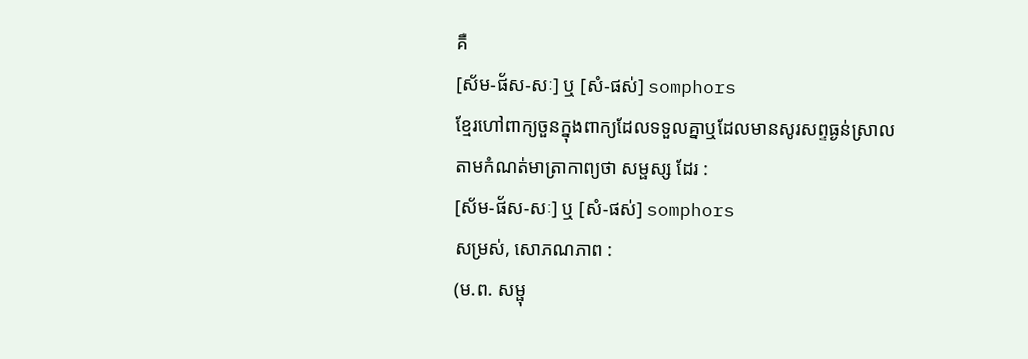គឺ
[ស័ម-ផ័ស-សៈ] ឬ [សំ-ផស់] somphors
ខ្មែរហៅពាក្យចួនក្នុងពាក្យដែលទទួលគ្នាឬដែលមានសូរសព្ទធ្ងន់ស្រាល តាមកំណត់មាត្រាកាព្យថា សម្ផស្ស ដែរ :
[ស័ម-ផ័ស-សៈ] ឬ [សំ-ផស់] somphors
សម្រស់, សោភណភាព :
(ម.ព. សម្ផុ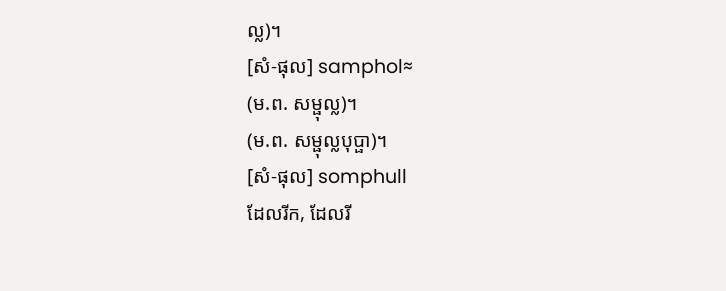ល្ល)។
[សំ-ផុល] samphol≈
(ម.ព. សម្ផុល្ល)។
(ម.ព. សម្ផុល្លបុប្ផា)។
[សំ-ផុល] somphull
ដែលរីក, ដែលរី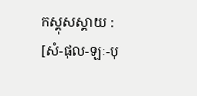កស្គុសស្គាយ :
[សំ-ផុល-ឡៈ-បុ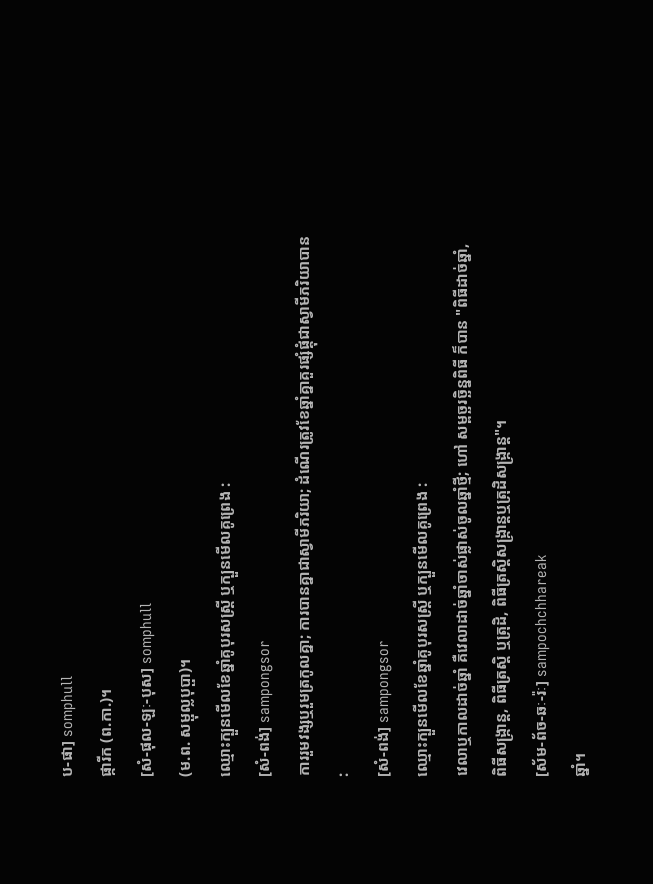ប-ផា] somphull
ផ្ការីក (ព.កា.)។
[សំ-ផុល-ឡៈ-បុស] somphull
(ម.ព. សម្ផុល្លបុប្ផា)។
ឈ្មោះក្បួនមើលខែឆ្នាំគូបុរសស្ត្រី ឬក្បួនមើលគូព្រេង :
[សំ-ពង់] sampongsor
ការរួមវង្សឬរួមត្រកូលគ្នា; ការបានគ្នាជាស្វាមីភរិយា; ដំណើរត្រូវខែឆ្នាំគ្នាគួរផ្សំផ្គុំជាស្វាមីភរិយាបាន :
[សំ-ពង់] sampongsor
ឈ្មោះក្បួនមើលខែឆ្នាំគូបុរសស្ត្រី ឬក្បួនមើលគូព្រេង :
វេលាឬកាលដាច់ឆ្នាំ គឺវេលាដាច់ឆ្នាំចាស់ផ្លាស់ចូលឆ្នាំថ្មី; ហៅ សម្ពច្ឆរច្ឆិន្នពិធី ក៏បាន "ពិធីដាច់ឆ្នាំ, ពិធីសង្ក្រាន្ត, ពិធីត្រស្តិ ឬត្រុដិ, ពិធីត្រស្តិសង្ក្រាន្តឬត្រុដិសង្ក្រាន្ត"។
[ស័ម-ព័ច-ឆៈ-រ៉ៈ] sampochchhareak
ឆ្នាំ។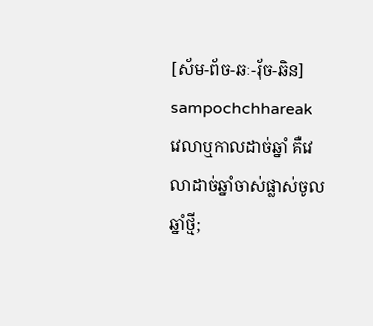[ស័ម-ព័ច-ឆៈ-រុ័ច-ឆិន] sampochchhareak
វេលាឬកាលដាច់ឆ្នាំ គឺវេលាដាច់ឆ្នាំចាស់ផ្លាស់ចូលឆ្នាំថ្មី;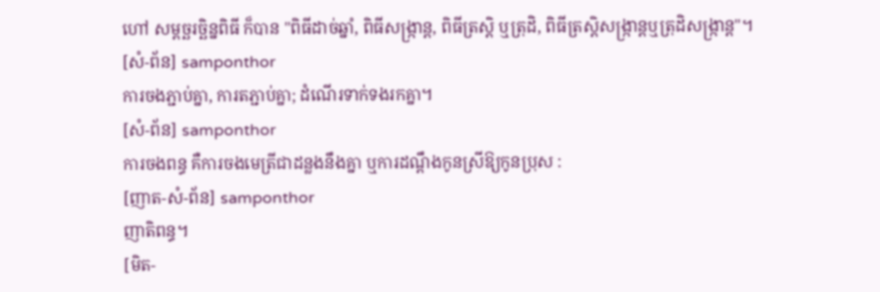ហៅ សម្ពច្ឆរច្ឆិន្នពិធី ក៏បាន "ពិធីដាច់ឆ្នាំ, ពិធីសង្ក្រាន្ត, ពិធីត្រស្តិ ឬត្រុដិ, ពិធីត្រស្តិសង្ក្រាន្តឬត្រុដិសង្ក្រាន្ត"។
[សំ-ព័ន] samponthor
ការចងភ្ជាប់គ្នា, ការតភ្ជាប់គ្នា; ដំណើរទាក់ទងរកគ្នា។
[សំ-ព័ន] samponthor
ការចងពន្ធ គឺការចងមេត្រីជាដន្លងនឹងគ្នា ឬការដណ្ដឹងកូនស្រីឱ្យកូនប្រុស :
[ញាត-សំ-ព័ន] samponthor
ញាតិពន្ធ។
[មិត-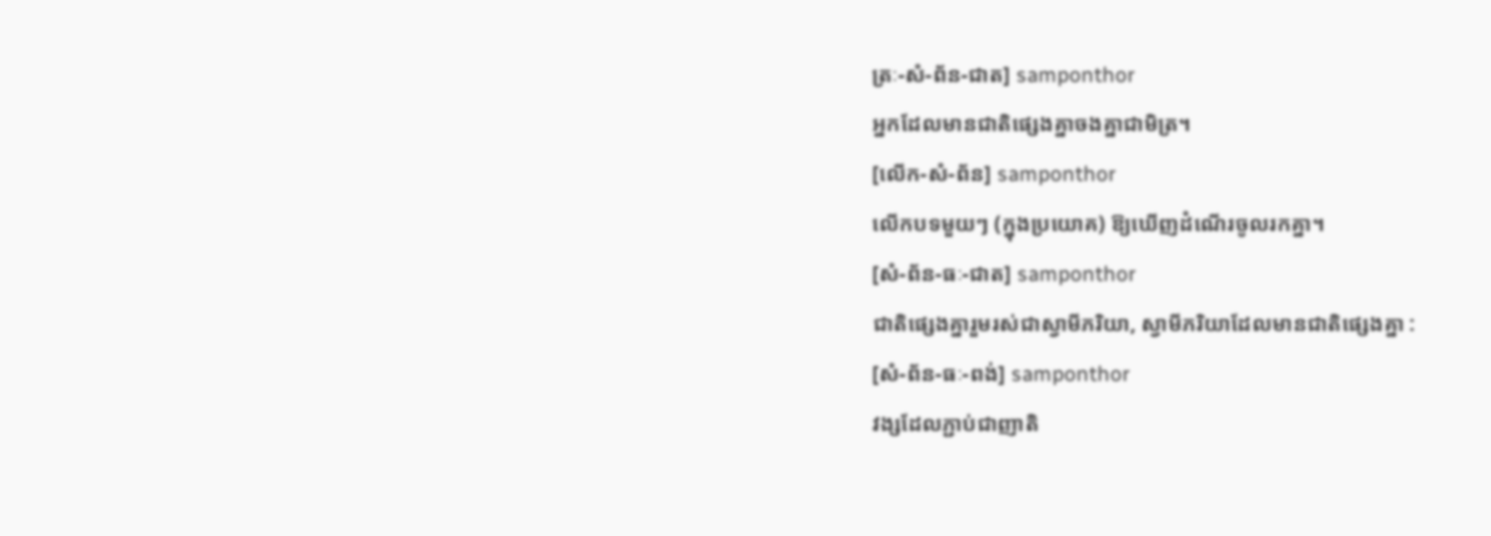ត្រៈ-សំ-ព័ន-ជាត] samponthor
អ្នកដែលមានជាតិផ្សេងគ្នាចងគ្នាជាមិត្រ។
[លើក-សំ-ព័ន] samponthor
លើកបទមួយៗ (ក្នុងប្រយោគ) ឱ្យឃើញដំណើរចូលរកគ្នា។
[សំ-ព័ន-ធៈ-ជាត] samponthor
ជាតិផ្សេងគ្នារួមរស់ជាស្វាមីភរិយា, ស្វាមីភរិយាដែលមានជាតិផ្សេងគ្នា :
[សំ-ព័ន-ធៈ-ពង់] samponthor
វង្សដែលភ្ជាប់ជាញាតិ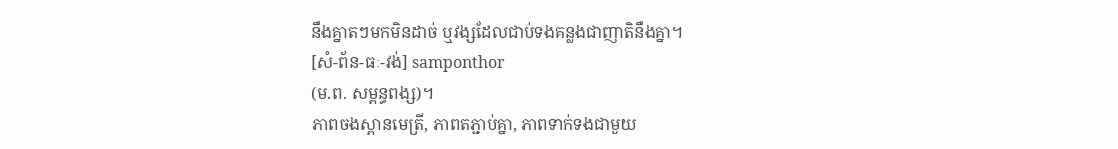នឹងគ្នាតៗមកមិនដាច់ ឬវង្សដែលជាប់ទងគន្លងជាញាតិនឹងគ្នា។
[សំ-ព័ន-ធៈ-វង់] samponthor
(ម.ព. សម្ពន្ធពង្ស)។
ភាពចងស្ពានមេត្រី, ភាពតភ្ជាប់គ្នា, ភាពទាក់ទងជាមួយ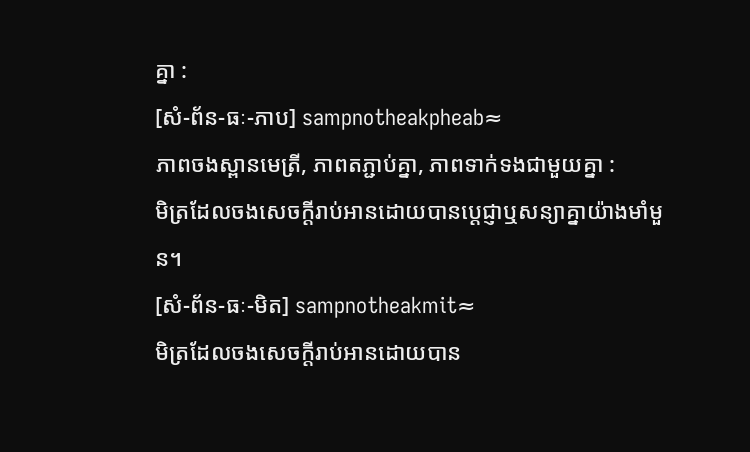គ្នា :
[សំ-ព័ន-ធៈ-ភាប] sampnotheakpheab≈
ភាពចងស្ពានមេត្រី, ភាពតភ្ជាប់គ្នា, ភាពទាក់ទងជាមួយគ្នា :
មិត្រដែលចងសេចក្ដីរាប់អានដោយបានប្ដេជ្ញាឬសន្យាគ្នាយ៉ាងមាំមួន។
[សំ-ព័ន-ធៈ-មិត] sampnotheakmit≈
មិត្រដែលចងសេចក្ដីរាប់អានដោយបាន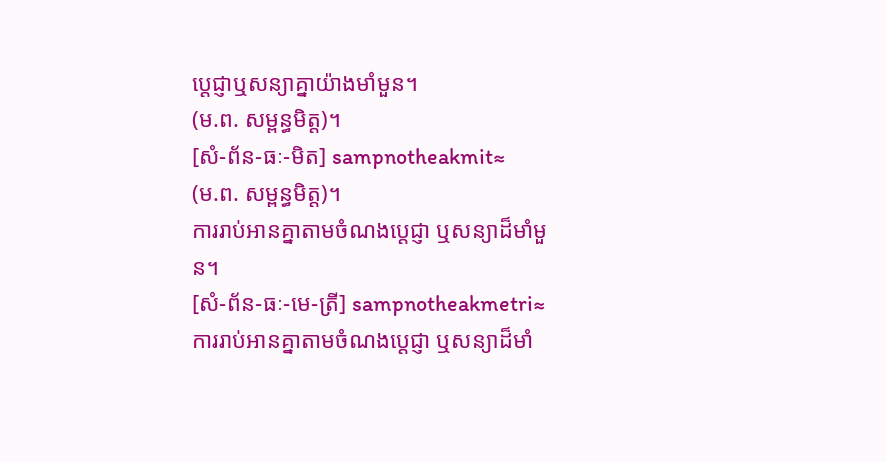ប្ដេជ្ញាឬសន្យាគ្នាយ៉ាងមាំមួន។
(ម.ព. សម្ពន្ធមិត្ត)។
[សំ-ព័ន-ធៈ-មិត] sampnotheakmit≈
(ម.ព. សម្ពន្ធមិត្ត)។
ការរាប់អានគ្នាតាមចំណងប្ដេជ្ញា ឬសន្យាដ៏មាំមួន។
[សំ-ព័ន-ធៈ-មេ-ត្រី] sampnotheakmetri≈
ការរាប់អានគ្នាតាមចំណងប្ដេជ្ញា ឬសន្យាដ៏មាំ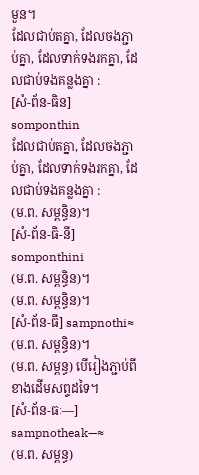មួន។
ដែលជាប់តគ្នា, ដែលចងភ្ជាប់គ្នា, ដែលទាក់ទងរកគ្នា, ដែលជាប់ទងគន្លងគ្នា :
[សំ-ព័ន-ធិន] somponthin
ដែលជាប់តគ្នា, ដែលចងភ្ជាប់គ្នា, ដែលទាក់ទងរកគ្នា, ដែលជាប់ទងគន្លងគ្នា :
(ម.ព. សម្ពន្ធិន)។
[សំ-ព័ន-ធិ-នី] somponthini
(ម.ព. សម្ពន្ធិន)។
(ម.ព. សម្ពន្ធិន)។
[សំ-ព័ន-ធី] sampnothi≈
(ម.ព. សម្ពន្ធិន)។
(ម.ព. សម្ពន្ធ) បើរៀងភ្ជាប់ពីខាងដើមសព្ទដទៃ។
[សំ-ព័ន-ធៈ—] sampnotheak—≈
(ម.ព. សម្ពន្ធ)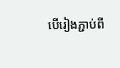បើរៀងភ្ជាប់ពី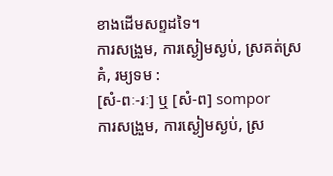ខាងដើមសព្ទដទៃ។
ការសង្រួម, ការស្ងៀមស្ងប់, ស្រគត់ស្រគំ, រម្យទម :
[សំ-ពៈ-រៈ] ឬ [សំ-ព] sompor
ការសង្រួម, ការស្ងៀមស្ងប់, ស្រ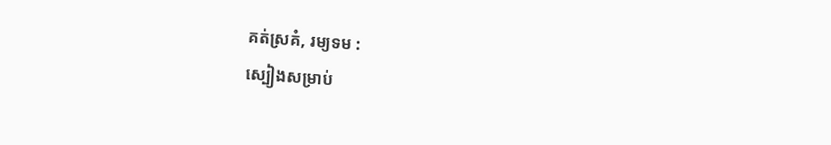គត់ស្រគំ, រម្យទម :
ស្បៀងសម្រាប់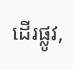ដើរផ្លូវ,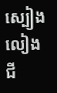ស្បៀងលៀងជី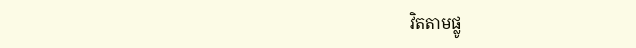វិតតាមផ្លូ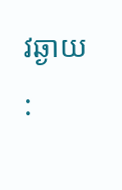វឆ្ងាយ :